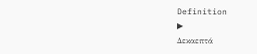Definition
▶
Δεκαεπτά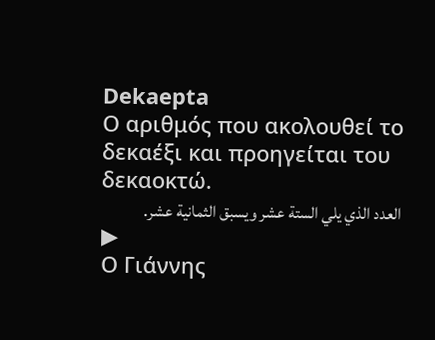Dekaepta
Ο αριθμός που ακολουθεί το δεκαέξι και προηγείται του δεκαοκτώ.
العدد الذي يلي الستة عشر ويسبق الثمانية عشر.
▶
Ο Γιάννης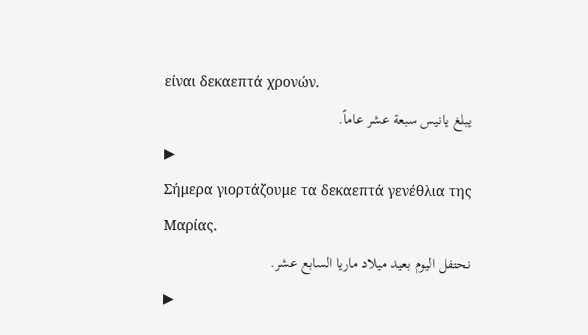είναι δεκαεπτά χρονών.
يبلغ يانيس سبعة عشر عاماً.
▶
Σήμερα γιορτάζουμε τα δεκαεπτά γενέθλια της Μαρίας.
نحتفل اليوم بعيد ميلاد ماريا السابع عشر.
▶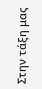Στην τάξη μας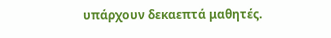υπάρχουν δεκαεπτά μαθητές.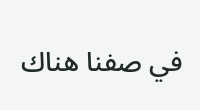في صفنا هناك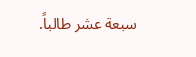سبعة عشر طالباً.